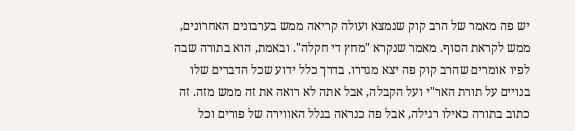יש פה מאמר של הרב קוק שנמצא ועולה קריאה ממש בערבונים האחרונים, ממש לקראת הסוף. מאמר שנקרא "מחץ די חקלה". ובאמת, הוא בתורה שבה לפיו אומרים שהרב קוק פה יצא מגדרו. בדרך כלל ידוע שכל הדברים שלו בנויים על תורת האר"י ועל הקבלה, אבל אתה לא רואה את זה ממש מזה. זה כתוב בתורה כאילו רגילה, אבל פה כנראה בגלל האווירה של פורים וכל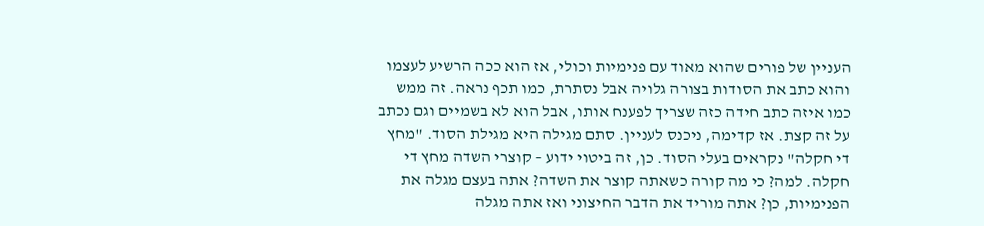העניין של פורים שהוא מאוד עם פנימיות וכולי, אז הוא ככה הרשיע לעצמו והוא כתב את הסודות בצורה גלויה אבל נסתרת, כמו תכף נראה. זה ממש כמו איזה כתב חידה כזה שצריך לפענח אותו, אבל הוא לא בשמיים וגם נכתב על זה קצת. אז קדימה, ניכנס לעניין. סתם מגילה היא מגילת הסוד. "מחץ די חקלה" נקראים בעלי הסוד. כן, זה ביטוי ידוע – קוצרי השדה מחץ די חקלה. למה? כי מה קורה כשאתה קוצר את השדה? אתה בעצם מגלה את הפנימיות, כן? אתה מוריד את הדבר החיצוני ואז אתה מגלה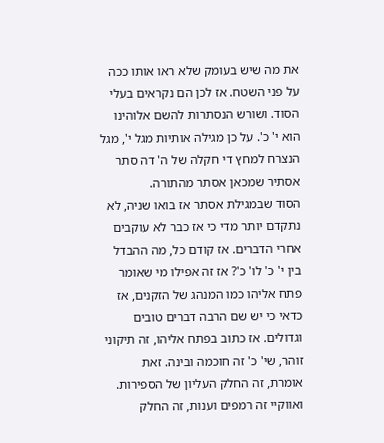את מה שיש בעומק שלא ראו אותו ככה על פני השטח. אז לכן הם נקראים בעלי הסוד. ושורש הנסתרות להשם אלוהינו הוא י' כ'. על כן מגילה אותיות מגל י', מגל הנצרח למחץ די חקלה של ה' דה סתר אסתיר שמכאן אסתר מהתורה.
הסוד שבמגילת אסתר אז בואו שניה, לא נתקדם יותר מדי כי אז כבר לא עוקבים אחרי הדברים. אז קודם כל, מה ההבדל בין י' כ' לו' כ'? אז זה אפילו מי שאומר פתח אליהו כמו המנהג של הזקנים, אז כדאי כי יש שם הרבה דברים טובים וגדולים. אז כתוב בפתח אליהו, זה תיקוני זוהר, שי' כ' זה חוכמה ובינה. זאת אומרת, זה החלק העליון של הספירות. ואווקיי זה רמפים וענות, זה החלק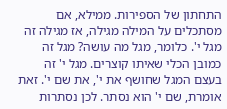התחתון של הספירות. ממילא, אם מסתכלים על המילה מגילה, אז מגילה זה מגל י'. כלומר, מגל מה עושה? מגל זה כמובן הכלי שאיתו קוצרים. מגל י' זה בעצם המגל שחושף את י', את שם י'. זאת אומרת, שם י' הוא נסתר. לכן נסתרות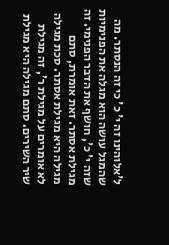ל'אלוהינו זה י' כ' כי זה הנסתר. מה שהמגל עושה הוא מגלה את הפנימיות שזה י' כ', חושף את הדבר הפנימי. זה מגילת אסתר. זאת אומרת, סתם מגילה היא מגילת אסתר. סכת מגילה לא אומרים על מגילת ר', זה מגילת שיר השירים. סתם מגילה היא מגילת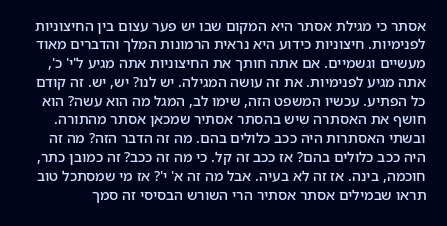אסתר כי מגילת אסתר היא המקום שבו יש פער עצום בין החיצוניות לפנימיות. חיצוניות כידוע היא נראית הרמונות המלך והדברים מאוד מעשיים וגשמיים. אם אתה חותך את החיצוניות אתה מגיע ל'י' כ', אתה מגיע לפנימיות. את זה עושה המגילה. יש לנו? יש, יש. זה קודם כל הפתיע. עכשיו המשפט הזה, שימו לב, המגל מה הוא עשה? הוא חושף את האסתרה שיש בהסתר אסתיר שמכאן אסתר מהתורה. ובשתי האסתרות היה ככב כלולים בהם. מה זה הדבר הזה? מה זה היה ככב כלולים בהם? אז ככב זה קל. כי מה זה ככב? זה כמובן כתר, חוכמה, בינה. אז זה לא בעיה. אבל מה זה א' י'? אז מי שמסתכל טוב תראו שבמילים אסתר אסתיר הרי השורש הבסיסי זה סמך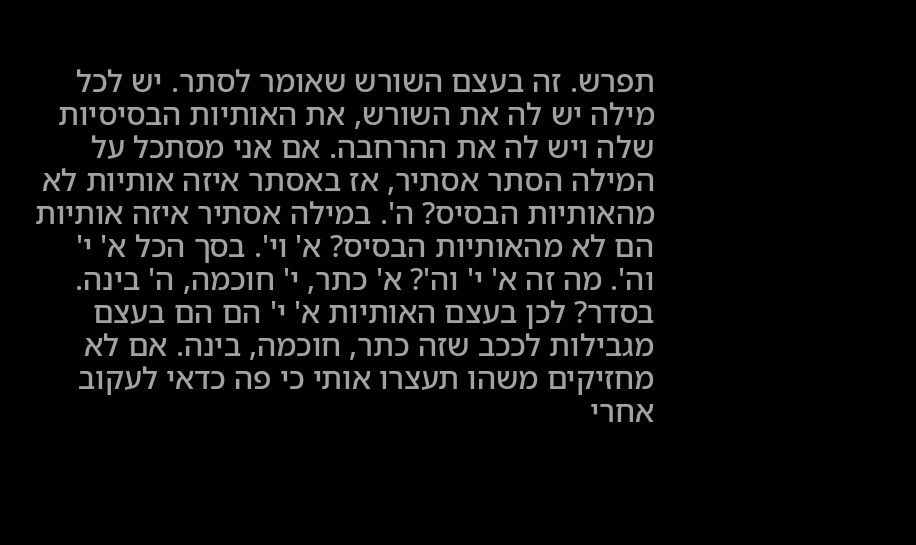תפרש. זה בעצם השורש שאומר לסתר. יש לכל מילה יש לה את השורש, את האותיות הבסיסיות שלה ויש לה את ההרחבה. אם אני מסתכל על המילה הסתר אסתיר, אז באסתר איזה אותיות לא מהאותיות הבסיס? ה'. במילה אסתיר איזה אותיות הם לא מהאותיות הבסיס? א' וי'. בסך הכל א' י' וה'. מה זה א' י' וה'? א' כתר, י' חוכמה, ה' בינה. בסדר? לכן בעצם האותיות א' י' הם הם בעצם מגבילות לככב שזה כתר, חוכמה, בינה. אם לא מחזיקים משהו תעצרו אותי כי פה כדאי לעקוב אחרי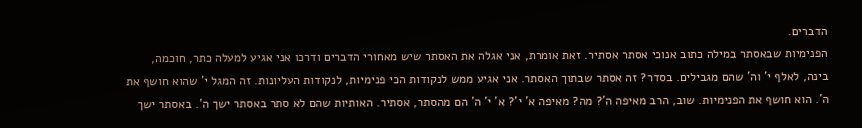הדברים.
הפנימיות שבאסתר במילה כתוב אנוכי אסתר אסתיר. זאת אומרת, אני אגלה את האסתר שיש מאחורי הדברים ודרכו אני אגיע למעלה כתר, חוכמה, בינה, לאלף י' וה' שהם מגבילים. בסדר? זה אסתר שבתוך האסתר. אני אגיע ממש לנקודות הכי פנימיות, לנקודות העליונות. זה המגל י' שהוא חושף את ה'. הוא חושף את הפנימיות. שוב, הרב מאיפה ה'? מה? מאיפה א' י'? א' י' ה' הם מהסתר, אסתיר. האותיות שהם לא סתר באסתר ישך ה'. באסתר ישך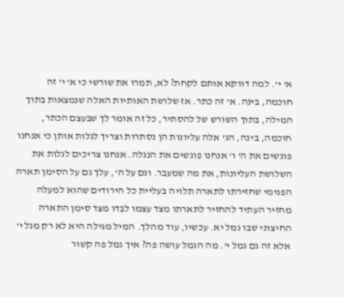א' י'. למה דווקא אותם לקחת? לא, תמרו את שורשי כי א' י' זה חוכמה, בינה. א' זה כתר. אז שלושת האותיות האלה שנמצאות בתוך המילה, בתוך השורש של להסתיר, כל זה אומר לך שבעצם הכתר, חוכמה, בינה, הג' אלה עליונות הן נסתרות וצריך לגלות אותן כי אנחנו פוגשים את ה' ו' אנחנו פוגשים את הנגלה. אנחנו צריכים לגלות את השלושת העליונות, את מה שמעבר. וגם על ה', עלך גם על הסימן תארה הפנימי שחזירתו לתארה תלויה בעליית כל הירודים שהוא למעלה מחזיר העתיד להחזיר לתארתו מצד עצמו לבדו מצד סימן התארה החיצוני שבו גמל יא. עכשיו, עוד מהלך. המיל מגילה היא לא רק מגל י' אלא זה גם גמל י'. מה הגמל עושה פה? איך גמל פה קשור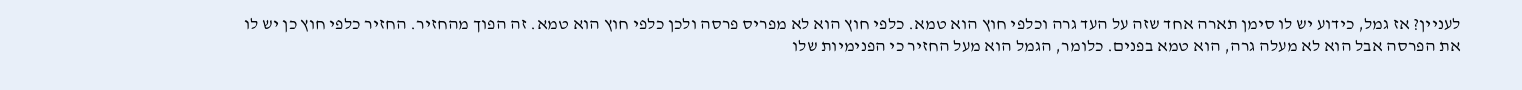לעניין? אז גמל, כידוע יש לו סימן תארה אחד שזה על העד גרה וכלפי חוץ הוא טמא. כלפי חוץ הוא לא מפריס פרסה ולכן כלפי חוץ הוא טמא. זה הפוך מהחזיר. החזיר כלפי חוץ כן יש לו את הפרסה אבל הוא לא מעלה גרה, הוא טמא בפנים. כלומר, הגמל הוא מעל החזיר כי הפנימיות שלו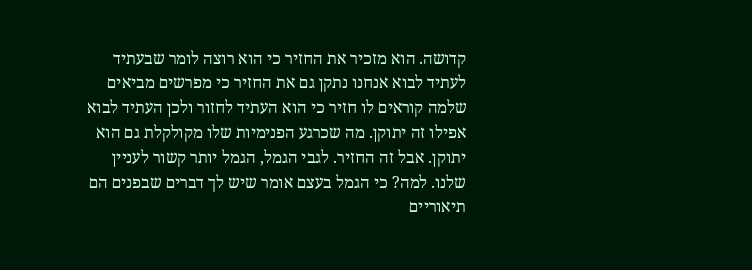קדושה. הוא מזכיר את החזיר כי הוא רוצה לומר שבעתיד לעתיד לבוא אנחנו נתקן גם את החזיר כי מפרשים מביאים שלמה קוראים לו חזיר כי הוא העתיד לחזור ולכן העתיד לבוא אפילו זה יתוקן. מה שכרגע הפנימיות שלו מקולקלת גם הוא יתוקן. אבל זה החזיר. לגבי הגמל, הגמל יותר קשור לעניין שלנו. למה? כי הגמל בעצם אומר שיש לך דברים שבפנים הם תיאוריים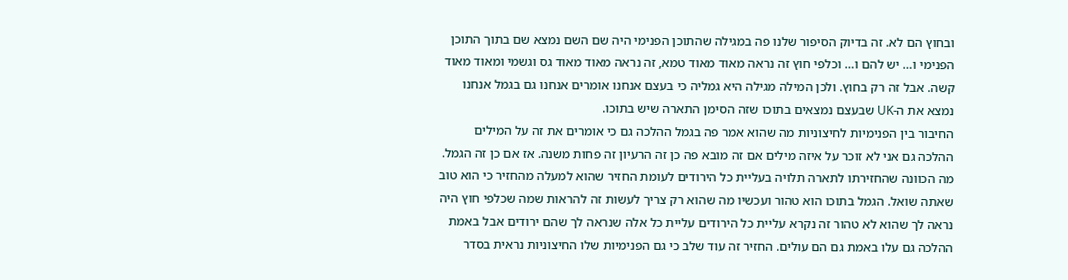ובחוץ הם לא. זה בדיוק הסיפור שלנו פה במגילה שהתוכן הפנימי היה שם השם נמצא שם בתוך התוכן הפנימי ו… יש להם ו… וכלפי חוץ זה נראה מאוד מאוד טמא, זה נראה מאוד מאוד גס וגשמי ומאוד מאוד קשה. אבל זה רק בחוץ. ולכן המילה מגילה היא גמליה כי בעצם אנחנו אומרים אנחנו גם בגמל אנחנו נמצא את ה-UK שבעצם נמצאים בתוכו שזה הסימן התארה שיש בתוכו.
החיבור בין הפנימיות לחיצוניות מה שהוא אמר פה בגמל ההלכה גם כי אומרים את זה על המילים ההלכה גם אני לא זוכר על איזה מילים אם זה מובא פה כן זה הרעיון זה פחות משנה. אז אם כן זה הגמל. מה הכוונה שהחזירתו לתארה תלויה בעליית כל הירודים לעומת החזיר שהוא למעלה מהחזיר כי הוא טוב שאתה שואל. הגמל בתוכו הוא טהור ועכשיו מה שהוא רק צריך לעשות זה להראות שמה שכלפי חוץ היה נראה לך שהוא לא טהור זה נקרא עליית כל הירודים עליית כל אלה שנראה לך שהם ירודים אבל באמת ההלכה גם עלו באמת גם הם עולים. החזיר זה עוד שלב כי גם הפנימיות שלו החיצוניות נראית בסדר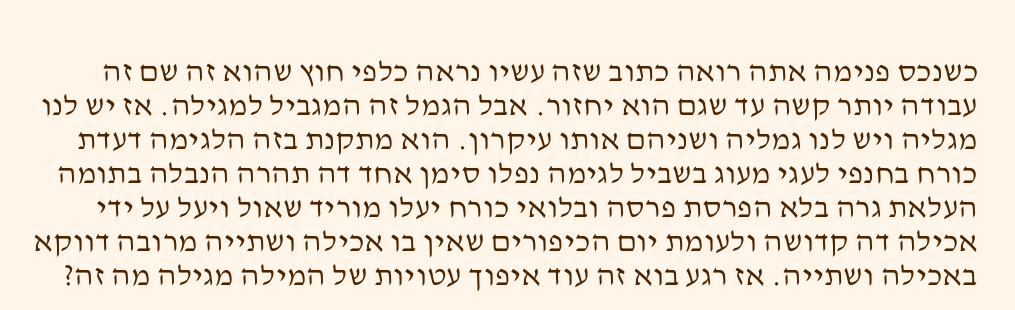כשנכס פנימה אתה רואה כתוב שזה עשיו נראה כלפי חוץ שהוא זה שם זה עבודה יותר קשה עד שגם הוא יחזור. אבל הגמל זה המגביל למגילה. אז יש לנו מגליה ויש לנו גמליה ושניהם אותו עיקרון. הוא מתקנת בזה הלגימה דעדת כורח בחנפי לעגי מעוג בשביל לגימה נפלו סימן אחד דה תהרה הנבלה בתומה העלאת גרה בלא הפרסת פרסה ובלואי כורח יעלו מוריד שאול ויעל על ידי אכילה דה קדושה ולעומת יום הכיפורים שאין בו אכילה ושתייה מרובה דווקא באכילה ושתייה. אז רגע בוא זה עוד איפוך עטויות של המילה מגילה מה זה?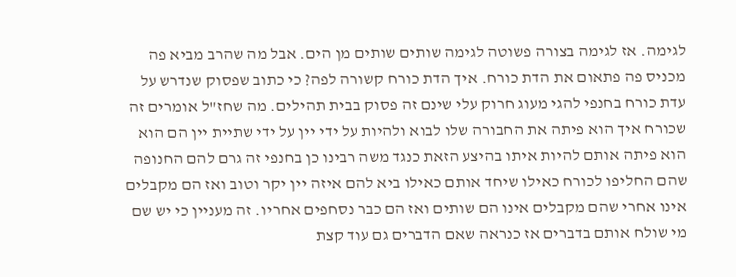לגימה. אז לגימה בצורה פשוטה לגימה שותים שותים מן הים. אבל מה שהרב מביא פה מכניס פה פתאום את הדת כורח. איך הדת כורח קשורה לפה? כי כתוב שפסוק שנדרש על עדת כורח בחנפי להגי מעוג חרוק עלי שינם זה פסוק בבית תהילים. מה שחז"ל אומרים זה שכורח איך הוא פיתה את החבורה שלו לבוא ולהיות על ידי יין על ידי שתיית יין הם הוא הוא פיתה אותם להיות איתו בהיצע הזאת כנגד משה רבינו כן בחנפי זה גרם להם החנופה שהם החליפו לכורח כאילו שיחד אותם כאילו ביא להם איזה יין יקר וטוב ואז הם מקבלים אינו אחרי שהם מקבלים אינו הם שותים ואז הם כבר נסחפים אחריו. זה מעניין כי יש שם מי שולח אותם בדברים אז כנראה שאם הדברים גם עוד קצת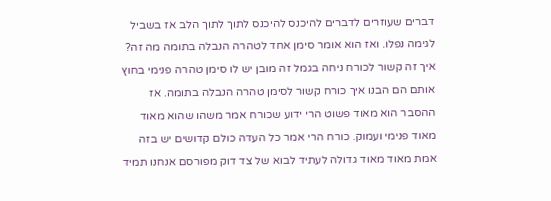דברים שעוזרים לדברים להיכנס להיכנס לתוך לתוך הלב אז בשביל לגימה נפלו. ואז הוא אומר סימן אחד לטהרה הנבלה בתומה מה זה? איך זה קשור לכורח ניחה בגמל זה מובן יש לו סימן טהרה פנימי בחוץ אותם הם הבנו איך כורח קשור לסימן טהרה הנבלה בתומה. אז ההסבר הוא מאוד פשוט הרי ידוע שכורח אמר משהו שהוא מאוד מאוד פנימי ועמוק. כורח הרי אמר כל העדה כולם קדושים יש בזה אמת מאוד מאוד גדולה לעתיד לבוא של צד דוק מפורסם אנחנו תמיד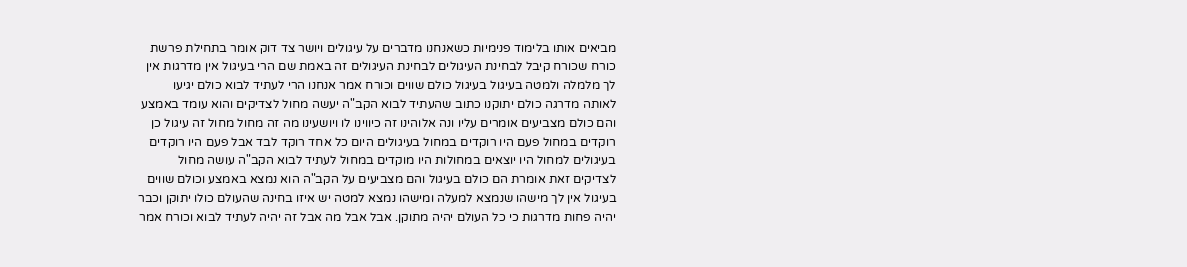מביאים אותו בלימוד פנימיות כשאנחנו מדברים על עיגולים ויושר צד דוק אומר בתחילת פרשת כורח שכורח קיבל לבחינת העיגולים לבחינת העיגולים זה באמת שם הרי בעיגול אין מדרגות אין לך מלמלה ולמטה בעיגול בעיגול כולם שווים וכורח אמר אנחנו הרי לעתיד לבוא כולם יגיעו לאותה מדרגה כולם יתוקנו כתוב שהעתיד לבוא הקב"ה יעשה מחול לצדיקים והוא עומד באמצע והם כולם מצביעים אומרים עליו ונה אלוהינו זה כיווינו לו ויושעינו מה זה מחול מחול זה עיגול כן רוקדים במחול פעם היו רוקדים במחול בעיגולים היום כל אחד רוקד לבד אבל פעם היו רוקדים בעיגולים למחול היו יוצאים במחולות היו מוקדים במחול לעתיד לבוא הקב"ה עושה מחול לצדיקים זאת אומרת הם כולם בעיגול והם מצביעים על הקב"ה הוא נמצא באמצע וכולם שווים בעיגול אין לך מישהו שנמצא למעלה ומישהו נמצא למטה יש איזו בחינה שהעולם כולו יתוקן וכבר יהיה פחות מדרגות כי כל העולם יהיה מתוקן. אבל אבל מה אבל זה יהיה לעתיד לבוא וכורח אמר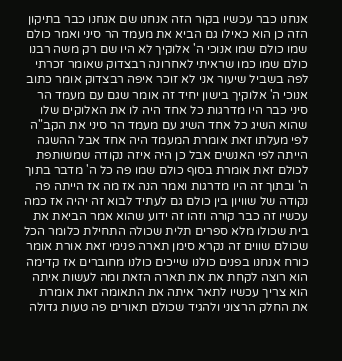אנחנו כבר עכשיו בקור הזה אנחנו שם אנחנו כבר בתיקון הזה כן הוא כאילו גם הביא את מעמד הר סיני ואמר כולם שמו כולם שמו אנוכי ה' אלוקיך לא היו שם רק משה רבנו כולם שמו כמו שראיתי לאחרונה רבצדוק שאומר זכרתי לפה בשביל שיעור אני לא זוכר איפה רבצדוק אומר כתוב אנוכי ה' אלוקיך בישון יחיד זה אומר שגם עם מעמד הר סיני כבר היו מדרגות כל אחד היה לו את האלוקים שלו שהוא השיג כל אחד השיג עם מעמד הר סיני את הקב"ה לפי מעלתו זאת אומרת המעמד היה אחד אבל ההשגה הייתה לפי האנשים אבל כן היה איזה נקודה שמשותפת לכולם זאת אומרת בסוף כולם שמו פה כל ה' מדבר בתוך ה' ובתוך זה היו מדרגות ואמר הנה אז מה אז הייתה פה נקודה של שוויון בין כולם גם לעתיד לבוא זה יהיה אז כמה עכשיו זה כבר קורה וזהו זה ידוע שהוא אמר הביאת את בית שכולו מלא ספרים תלית שכולה התחילת כלומר הכל שכולם שווים זה נקרא סימן תארה פנימי זאת אורת אומר כורח אנחנו בפנים כולנו שייכים כולנו מחוברים אז קדימה הוא רוצה לקחת את את תארה הזאת ומה לעשות איתה הוא צריך עכשיו לתאר איתה את התאומה זאת אומרת את החלק הרצוני ולהגיד שכולם תאורים פה טעות גדולה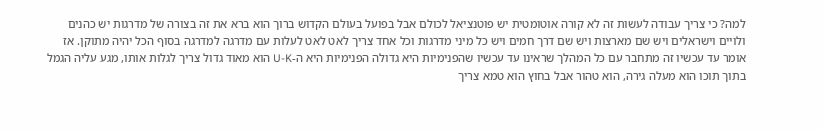למה? כי צריך עבודה לעשות זה לא קורה אוטומטית יש פוטנציאל לכולם אבל בפועל בעולם הקדוש ברוך הוא ברא את זה בצורה של מדרגות יש כהנים ולויים וישראלים ויש שם מארצות ויש שם דרך חמים ויש כל מיני מדרגות וכל אחד צריך לאט לאט לעלות עם מדרגה למדרגה בסוף הכל יהיה מתוקן. אז אומר עד עכשיו זה מתחבר עם כל המהלך שראינו עד עכשיו שהפנימיות היא גדולה הפנימיות היא ה-U-K הוא מאוד גדול צריך לגלות אותו, מגע עליה הגמל בתוך תוכו הוא מעלה גירה, הוא טהור אבל בחוץ הוא טמא צריך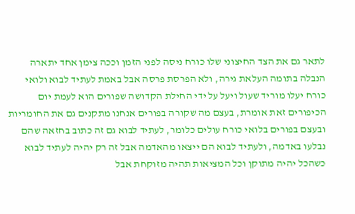לתאר גם את הצד החיצוני שלו כורח ניסה לפני הזמן וככה צימן אחד יתארה הנבלה בתומה העלאת גירה, ולא הפרסת פרסה אבל באמת לעתיד לבוא ולואי כורח יעלו מוריד שעול ויעל על ידי החילת הקדושה שפורים הוא לעמת יום הכיפורים זאת אומרת, בעצם מה שקורה בפורים אנחנו מתקנים גם את החומריות ובעצם בפורים בלואי כורח עולים כלומר, לעתיד לבוא גם זה כתוב בחזאה שהם נבלעו באדמה, ולעתיד לבוא הם ייצאו מהאדמה אבל זה רק יהיה לעתיד לבוא כשהכל יהיה מתוקן וכל המציאות תהיה מזוקחת אבל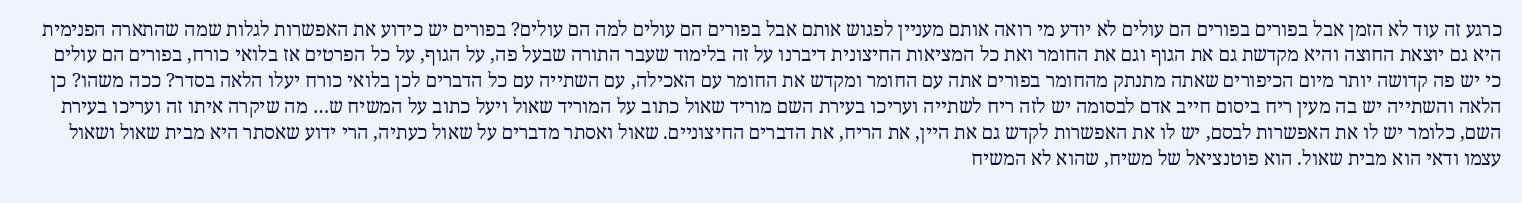כרגע זה עוד לא הזמן אבל בפורים בפורים הם עולים לא יודע מי רואה אותם מעניין לפגוש אותם אבל בפורים הם עולים למה הם עולים? בפורים יש כידוע את האפשרות לגלות שמה שהתארה הפנימית היא גם יוצאת החוצה והיא מקדשת גם את הגוף וגם את החומר ואת כל המציאות החיצונית דיברנו על זה בלימוד שעבר התורה שבעל פה, על הגוף, על כל הפרטים אז בלואי כורח, בפורים הם עולים כי יש פה קדושה יותר מיום הכיפורים שאתה מתנתק מהחומר בפורים אתה עם החומר ומקדש את החומר עם האכילה, עם השתייה עם כל הדברים לכן בלואי כורח יעלו הלאה בסדר? ככה משהו? כן הלאה והשתייה יש בה מעין ריח ביסום חייב אדם לבסומה יש לזה ריח לשתייה ועריכו בעירת השם מוריד שאול כתוב על המוריד שאול ויעל כתוב על המשיח ש… מה שיקרה איתו זה ועריכו בעירת השם, כלומר יש לו את האפשרות לבסם, יש לו את האפשרות לקדש גם את היין, את הריח, את הדברים החיצוניים. שאול ואסתר מדברים על שאול כעתיה, הרי ידוע שאסתר היא מבית שאול ושאול עצמו ודאי הוא מבית שאול. הוא פוטנציאל של משיח, שהוא לא המשיח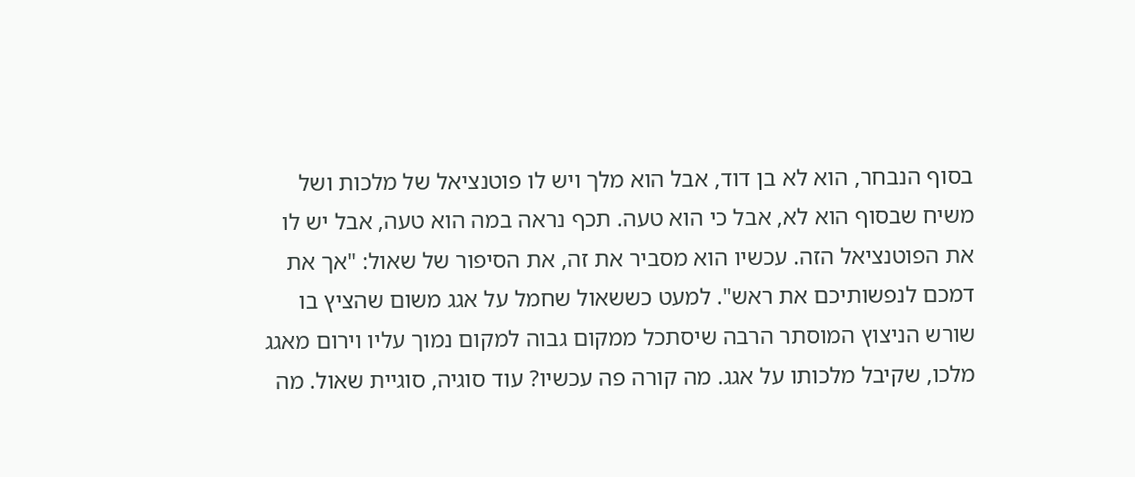בסוף הנבחר, הוא לא בן דוד, אבל הוא מלך ויש לו פוטנציאל של מלכות ושל משיח שבסוף הוא לא, אבל כי הוא טעה. תכף נראה במה הוא טעה, אבל יש לו את הפוטנציאל הזה. עכשיו הוא מסביר את זה, את הסיפור של שאול: "אך את דמכם לנפשותיכם את ראש". למעט כששאול שחמל על אגג משום שהציץ בו שורש הניצוץ המוסתר הרבה שיסתכל ממקום גבוה למקום נמוך עליו וירום מאגג מלכו, שקיבל מלכותו על אגג. מה קורה פה עכשיו? עוד סוגיה, סוגיית שאול. מה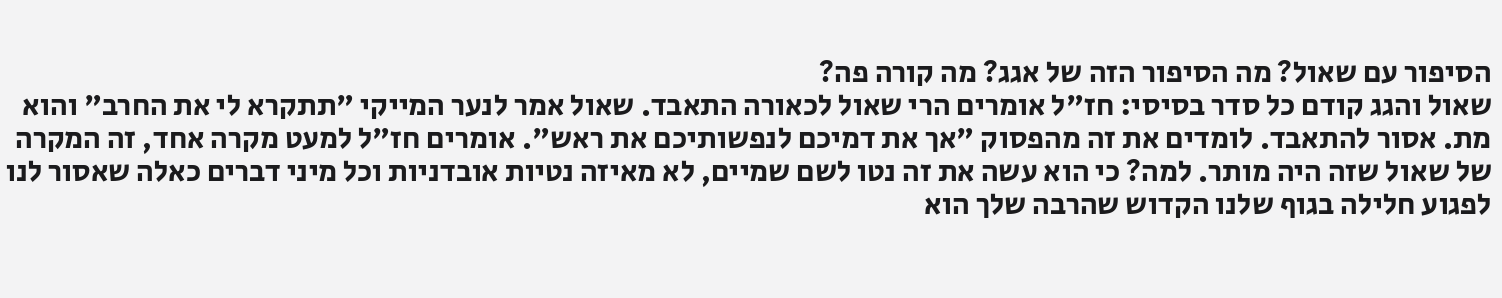הסיפור עם שאול? מה הסיפור הזה של אגג? מה קורה פה?
שאול והגג קודם כל סדר בסיסי: חז"ל אומרים הרי שאול לכאורה התאבד. שאול אמר לנער המייקי "תתקרא לי את החרב" והוא מת. אסור להתאבד. לומדים את זה מהפסוק "אך את דמיכם לנפשותיכם את ראש". אומרים חז"ל למעט מקרה אחד, זה המקרה של שאול שזה היה מותר. למה? כי הוא עשה את זה נטו לשם שמיים, לא מאיזה נטיות אובדניות וכל מיני דברים כאלה שאסור לנו לפגוע חלילה בגוף שלנו הקדוש שהרבה שלך הוא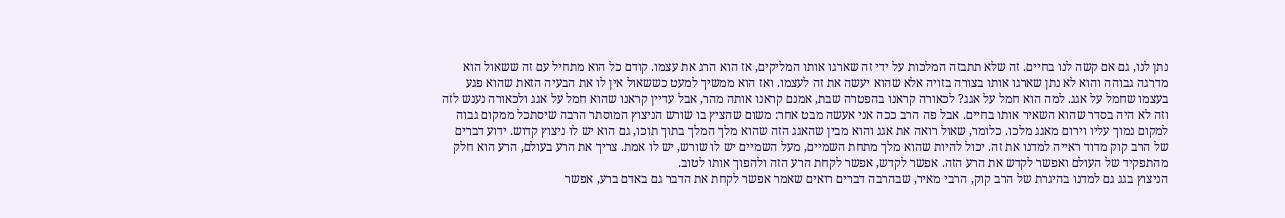נתן לנו, גם אם קשה לנו בחיים. זה שלא תתבזה המלכות על ידי זה שארגו אותו המליקים, אז הוא הרג את עצמו. קודם כל הוא מתחיל עם זה ששאול הוא מדרגה גבוהה והוא לא נתן שארגו אותו בצורה בזויה אלא שהוא יעשה את זה לעצמו. ואז הוא ממשיך למעט כששאול אין לו את הבעיה הזאת שהוא פגע בעצמו שחמל על אגג. למה הוא חמל על אגג? לכאורה קראנו בהפטרה שבת, אמנם קראנו אותה מהר, אבל עדיין קראנו שהוא חמל על אגג ולכאורה נענש לזה וזה לא היה בסדר שהוא השאיר אותו בחיים. אבל פה הרב ככה אני אעשה מבט אחר: משום שהציץ בו שורש הניצוץ המוסתר הרבה שיסתכל ממקום גבוה למקום נמוך עליו וירום מאגג מלכו. כלומר, שאול רואה את אגג והוא מבין שהאגג הזה שהוא מלך המלך בתוך תוכו, גם הוא יש לו ניצוץ קדוש. ידוע דברים של הרב קוק מדוד ראייה למדנו את זה. יכול להיות שהוא מלך מתחת השמיים, מעל השמיים יש לו שורש, יש לו אמת. צריך את הרע בעולם, הרע הוא חלק מהתפקיד של העולם ואפשר לקדש את הרע הזה. אפשר לקדש, אפשר לקחת הרע הזה ולהפוך אותו לטוב.
הניצוץ בגג גם למדנו בהיגרת של הרב קוק, הרבי מאיר, שבהרבה דברים רואים שאמר אפשר לקחת את הדבר גם באדם ברע, אפשר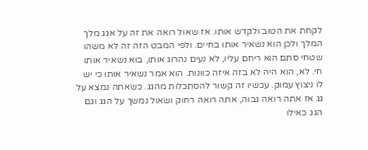לקחת את הטוב ולקדש אותו. אז שאול רואה את זה על אגג מלך המלך ולכן הוא נשאיר אותו בחיים. ולפי המבט הזה זה לא משהו שטחי סתם הוא ריחם עליו, לא נעים נהרוג אותו, בוא נשאיר אותו חי. לא, הוא היה לא בזה איזה כוונות. הוא אמר נשאיר אותו כי יש לו ניצוץ עמוק. עכשיו זה קשור להסתכלות מהגג. כשאתה נמצא על גג אז אתה רואה גבוה, אתה רואה רחוק ושאול נמשך על הגג וגם הגג כאילו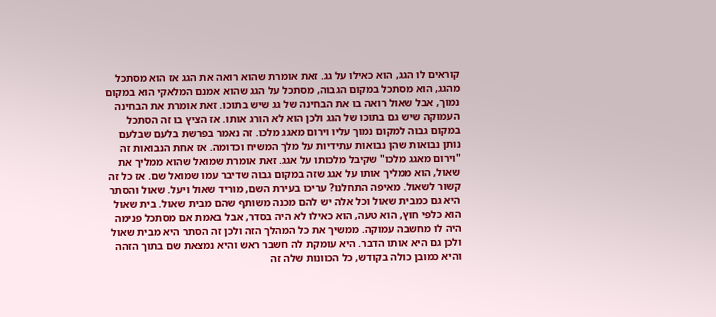קוראים לו הגג, הוא כאילו על גג. זאת אומרת שהוא רואה את הגג אז הוא מסתכל מהגג, הוא מסתכל במקום הגבוה, מסתכל על הגג שהוא אמנם המלאקי הוא במקום נמוך, אבל שאול רואה בו את הבחינה של גג שיש בתוכו. זאת אומרת את הבחינה העמוקה שיש גם בתוכו של הגג ולכן הוא לא הורג אותו. אז הציץ בו זה הסתכל במקום גבוה למקום נמוך עליו וירום מאגג מלכו. זה נאמר בפרשת בלעם שבלעם נותן נבואות שהן נבואות עתידיות על מלך המשיח וכדומה. אז אחת הנבואות זה "וירום מאגג מלכו" שקיבל מלכותו על אגג. זאת אומרת שמואל שהוא ממליך את שאול, הוא ממליך אותו על אגג שזה במקום גבוה שדיבר עמו שמואל שם. אז כל זה קשור לשאול. מאיפה התחלנו? עריכו בעירת השם, מוריד שאול ויעל. שאול והסתר היא גם כמבית שאול וכל אלה יש להם מכנה משותף שהם מבית שאול. בית שאול הוא כלפי חוץ, הוא טעה, הוא כאילו לא היה בסדר, אבל באמת אם מסתכל פנימה היה לו מחשבה עמוקה. ממשיך את כל המהלך הזה ולכן זה הסתר היא מבית שאול ולכן גם היא אותו הדבר. היא עומקת לה חשבר ראש והיא נמצאת שם בתוך הזהה והיא כמובן כולה בקודש, כל הכוונות שלה זה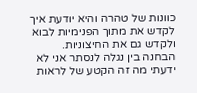כוונות של טהרה והיא יודעת איך לקדש את מתוך הפנימיות לבוא ולקדש גם את החיצוניות.
הבחנה בין נגלה לנסתר אני לא ידעתי מה זה הקטע של לראות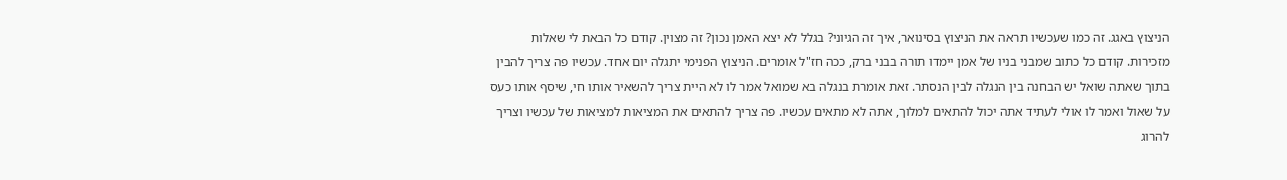הניצוץ באגג. זה כמו שעכשיו תראה את הניצוץ בסינואר, איך זה הגיוני? בגלל לא יצא האמן נכון? זה מצוין. קודם כל הבאת לי שאלות מזכירות. קודם כל כתוב שמבני בניו של אמן יימדו תורה בבני ברק, ככה חז"ל אומרים. הניצוץ הפנימי יתגלה יום אחד. עכשיו פה צריך להבין בתוך שאתה שואל יש הבחנה בין הנגלה לבין הנסתר. זאת אומרת בנגלה בא שמואל אמר לו לא היית צריך להשאיר אותו חי, שיסף אותו כעס על שאול ואמר לו אולי לעתיד אתה יכול להתאים למלוך, אתה לא מתאים עכשיו. פה צריך להתאים את המציאות למציאות של עכשיו וצריך להרוג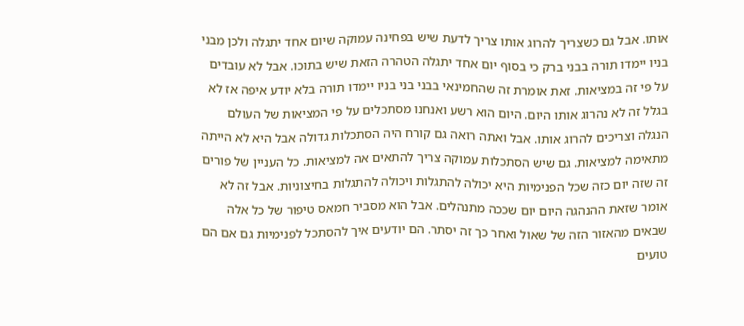אותו. אבל גם כשצריך להרוג אותו צריך לדעת שיש בפחינה עמוקה שיום אחד יתגלה ולכן מבני בניו יימדו תורה בבני ברק כי בסוף יום אחד יתגלה הטהרה הזאת שיש בתוכו. אבל לא עובדים על פי זה במציאות. זאת אומרת זה שהחמינאי בבני בני בניו יימדו תורה בלא יודע איפה אז לא בגלל זה לא נהרוג אותו היום. היום הוא רשע ואנחנו מסתכלים על פי המציאות של העולם הנגלה וצריכים להרוג אותו. אבל ואתה רואה גם קורח היה הסתכלות גדולה אבל היא לא הייתה מתאימה למציאות. גם שיש הסתכלות עמוקה צריך להתאים אה למציאות. כל העניין של פורים זה שזה יום כזה שכל הפנימיות היא יכולה להתגלות ויכולה להתגלות בחיצוניות. אבל זה לא אומר שזאת ההנהגה היום יום שככה מתנהלים. אבל הוא מסביר חמאס טיפור של כל אלה שבאים מהאזור הזה של שאול ואחר כך זה יסתר. הם יודעים איך להסתכל לפנימיות גם אם הם טועים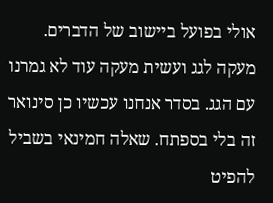אולי בפועל ביישוב של הדברים.
מעקה לגג ועשית מעקה עוד לא גמרנו עם הגג. בסדר אנחנו עכשיו כן סינואר זה בלי בספתח. שאלה חמינאי בשביל להפיט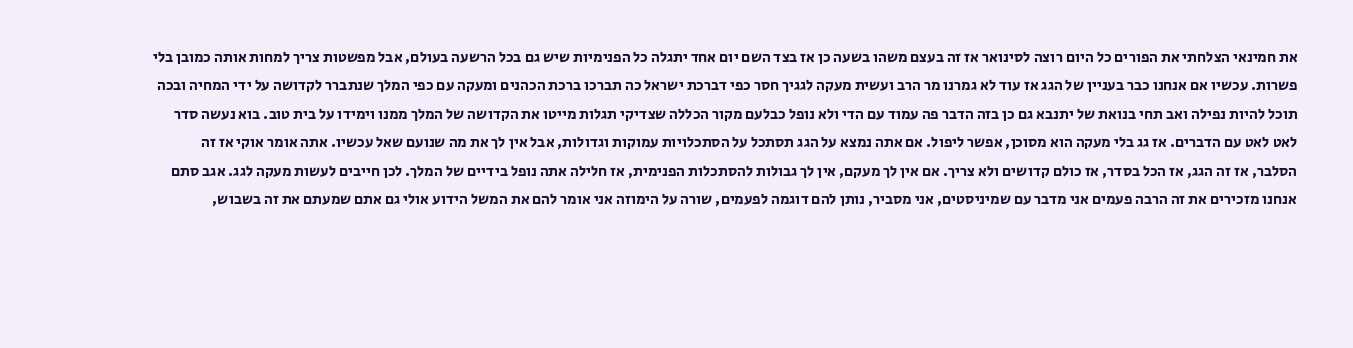את חמינאי הצלחתי את הפורים כל היום רוצה לסינואר אז זה בעצם משהו בשעה כן אז בצד השם יום אחד יתגלה כל הפנימיות שיש גם בכל הרשעה בעולם, אבל מפשטות צריך למחות אותה כמובן בלי פשרות. עכשיו אם אנחנו כבר בעניין של הגג אז עוד לא גמרנו מר הרב ועשית מעקה לגגיך חסר כפי דברכת ישראל כה תברכו ברכת הכהנים ומעקה עם כפי המלך שנתברר לקדושה על ידי המחיה ובכה תוכל להיות נפילה ואב תחי בנואת של יתנבא גם כן בזה הדבר פה עמוד עם הדי ולא נופל כבלעם מקור הכללה שצדיקי תגלות מייטו את הקדושה של המלך ממנו וימידו על בית טוב. בוא נעשה סדר לאט לאט עם הדברים. אז גג בלי מעקה הוא מסוכן, אפשר ליפול. אם אתה נמצא על הגג תסתכל על הסתכלויות עמוקות וגדולות, אבל אין לך את מה שנועם שאל עכשיו. אתה אומר אוקי אז זה הסלבר, אז זה הגג, אז הכל בסדר, אז כולם קדושים ולא צריך. אם אין לך מעקם, אין לך גבולות להסתכלות הפנימית, אז חלילה אתה נופל בידיים של המלך. לכן חייבים לעשות מעקה לגג. אגב סתם אנחנו מזכירים את זה הרבה פעמים אני מדבר עם שמיניסטים, אני מסביר, נותן להם דוגמה לפעמים, שורה על הימוזה אני אומר להם את המשל הידוע אולי גם אתם שמעתם את זה בשבוש,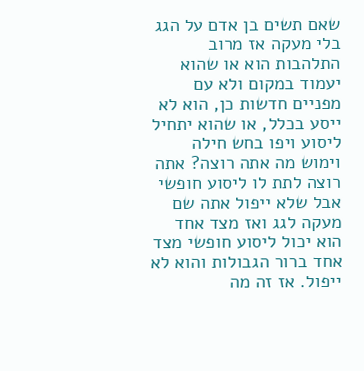שאם תשים בן אדם על הגג בלי מעקה אז מרוב התלהבות הוא או שהוא יעמוד במקום ולא עם מפניים חדשות כן, הוא לא ייסע בכלל, או שהוא יתחיל ליסוע ויפו בחש חילה וימוש מה אתה רוצה? אתה רוצה לתת לו ליסוע חופשי אבל שלא ייפול אתה שם מעקה לגג ואז מצד אחד הוא יכול ליסוע חופשי מצד אחד ברור הגבולות והוא לא ייפול. אז זה מה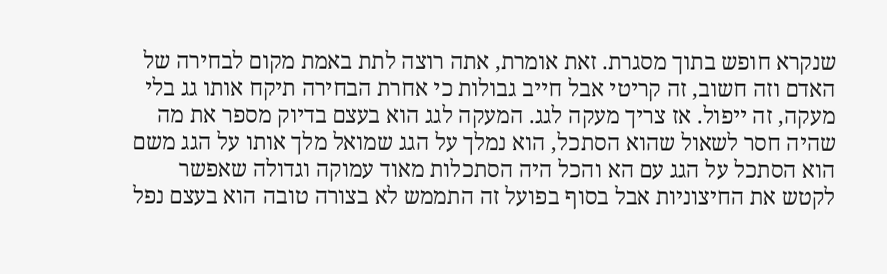שנקרא חופש בתוך מסגרת. זאת אומרת, אתה רוצה לתת באמת מקום לבחירה של האדם וזה חשוב, זה קריטי אבל חייב גבולות כי אחרת הבחירה תיקח אותו גג בלי מעקה, זה ייפול. אז צריך מעקה לגג. המעקה לגג הוא בעצם בדיוק מספר את מה שהיה חסר לשאול שהוא הסתכל, הוא נמלך על הגג שמואל מלך אותו על הגג משם הוא הסתכל על הגג עם הא והכל היה הסתכלות מאוד עמוקה וגדולה שאפשר לקטש את החיצוניות אבל בסוף בפועל זה התממש לא בצורה טובה הוא בעצם נפל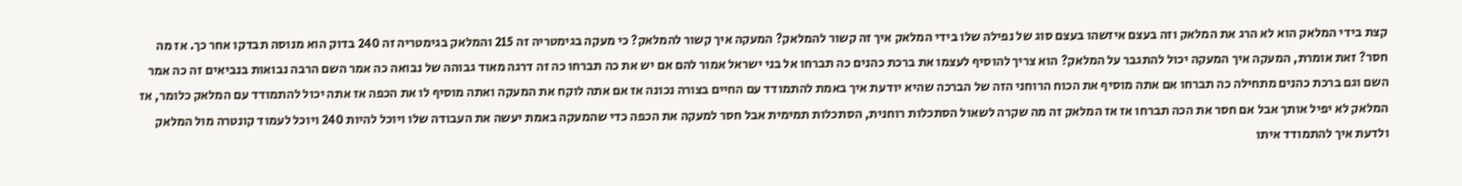קצת בידי המלאק הוא לא הרג את המלאק וזה בעצם איזשהו בעצם סוג של נפילה שלו בידי המלאק איך זה קשור להמלאק? המעקה איך קשור להמלאק? כי מעקה בגימטריה זה 215 והמלאק בגימטריה זה 240 בדוק הוא מנוסה תבדקו אחר כך. אז מה חסר? זאת אומרת, המעקה איך המעקה יכול להתגבר על המלאק? הוא צריך להוסיף לעצמו את ברכת כהנים כה תברחו אל בני ישראל אמור להם אם יש את כה תברחו כה זה דרגה מאוד גבוהה של נבואה כה אמר השם הרבה נבואות בנביאים זה כה אמר השם וגם ברכת כהנים מתחילה כה תברחו אם אתה מוסיף את הכוח הרוחני הזה של הברכה שהיא יודעת איך באמת להתמודד עם החיים בצורה נכונה אז אם אתה לוקח את המעקה ואתה מוסיף לו את הכפה אז אתה יכול להתמודד עם המלאק כלומר, אז המלאק לא יפיל אותך אבל אם חסר את הכה תברחו אז אז המלאק זה מה שקרה לשאול הסתכלות רוחנית, הסתכלות תמימית אבל חסר למעקה את הכפה כדי שהמעקה באמת יעשה את העבודה שלו ויוכל להיות 240 ויוכל לעמוד קונטרה מול המלאק ולדעת איך להתמודד איתו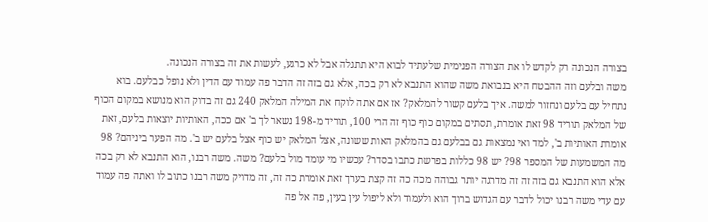בצורה הנכונה רק לקדש לו את הצורה הפנימית שלעתיד לבוא היא תתגלה אבל לא כרגע, לעשות את זה בצורה הנכונה.
משה ובלעם וזה ההבטח היא בנבואת משה שהוא התנבא לא רק בכה, אלא גם בזה זה הדבר פה עמוד עם הדין ולא נופל כבלעם. בוא נתחיל עם בלעם ונחזור למשה. איך בלעם קשור להמלאק? אז אם אתה לוקח את המילה המלאק 240 גם זה בדוק הוא מנושא במקום הכוף של המלאק תוריד 98 זאת אומרת, תסתים במקום כוף כוף זה הרי 100, תוריד מ-198 נשאר לך ב' אם ככה, האותיות יוצאות בלעם, זאת אומרת האותיות ב', למד ואי נמצאות גם בבלעם גם בהמלאק האות ששונה, אצל המלאק יש כוף אצל בלעם יש ב'. מה הפער ביניהם? 98 מה המשמעות של המספר 98? יש 98 כללות בפרשת כתבו בסדר? עכשיו מי עומד מול בלעם? משה. משה רבנו, הוא התנבא לא רק בכה אלא הוא התנבא גם בזה זה זה מדרגה יותר גבוהה מכה כה זה קצת בערך זאת אומרת כה זה, זה מדויק משה רבנו כתוב לו ואתה פה עמוד עם עדי משה רבנו יכול לדבר עם הגדוש ברוך הוא ולעמוד ולא ליפול עין בעין, פה אל פה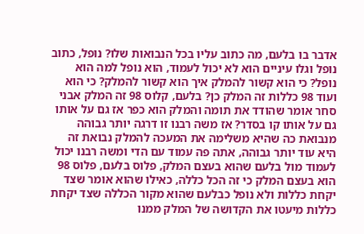אדבר בו בלעם, מה כתוב עליו בכל הנבואות שלו? נופל, כתוב נופל וגלו עיניים הוא לא יכול לעמוד, הוא נופל למה הוא נופל? כי הוא קשור להמלק איך הוא קשור להמלק? כי הוא ועוד 98 כללות זה המלק כן? בלעם, קלוס 98 זה המלק אבני סחר אומר שהודד את תומה והמלק הוא כפר אז גם על אותו גם על אותו קו בסדר? אז משה רבנו זו דרגה יותר גבוהה מנבואת כה שהיא משלימה את המעכה להמלק נבואת זה היא עוד יותר גבוהה, אתה פה עמוד עם הדי ומשה רבנו יכול לעמוד מול בלעם שהוא בעצם המלק, פלוס בלעם, פלוס 98 הוא בעצם המלק כי זה הכל כללה, כאילו שהוא אומר שצד יקחת כללות ולא נופל כבלעם שהוא מקור הכללה שצד יקחת כללות מיעטו את הקדושה של המלק ממנו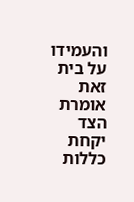והעמידו על בית זאת אומרת הצד יקחת כללות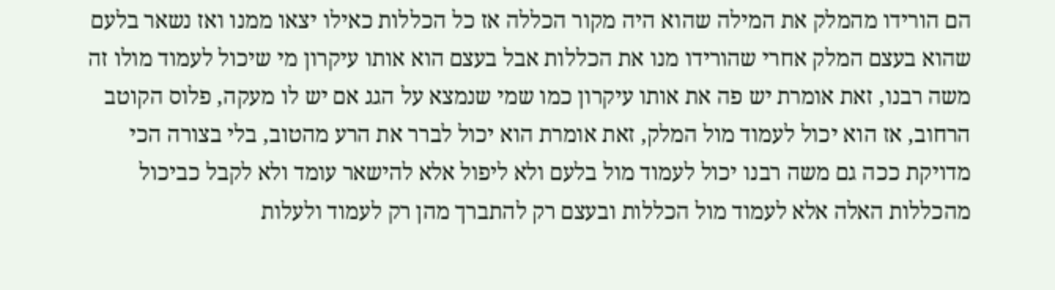הם הורידו מהמלק את המילה שהוא היה מקור הכללה אז כל הכללות כאילו יצאו ממנו ואז נשאר בלעם שהוא בעצם המלק אחרי שהורידו מנו את הכללות אבל בעצם הוא אותו עיקרון מי שיכול לעמוד מולו זה משה רבנו, זאת אומרת יש פה את אותו עיקרון כמו שמי שנמצא על הגג אם יש לו מעקה, פלוס הקוטב הרחוב, אז הוא יכול לעמוד מול המלק, זאת אומרת הוא יכול לברר את הרע מהטוב, בלי בצורה הכי מדויקת ככה גם משה רבנו יכול לעמוד מול בלעם ולא ליפול אלא להישאר עומד ולא לקבל כביכול מהכללות האלה אלא לעמוד מול הכללות ובעצם רק להתברך מהן רק לעמוד ולעלות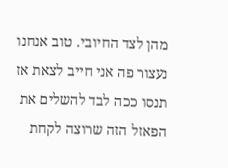מהן לצד החיובי. טוב אנחנו נעצור פה אני חייב לצאת אז תנסו ככה לבד להשלים את הפאזל הזה שרוצה לקחת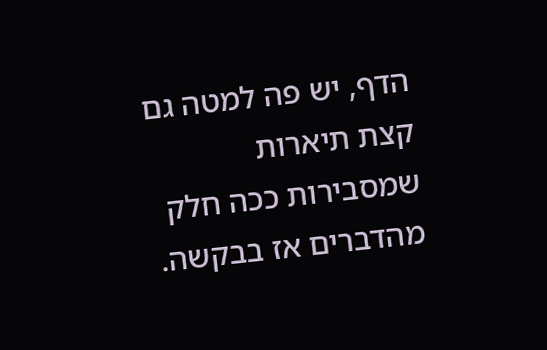הדף, יש פה למטה גם קצת תיארות שמסבירות ככה חלק מהדברים אז בבקשה.